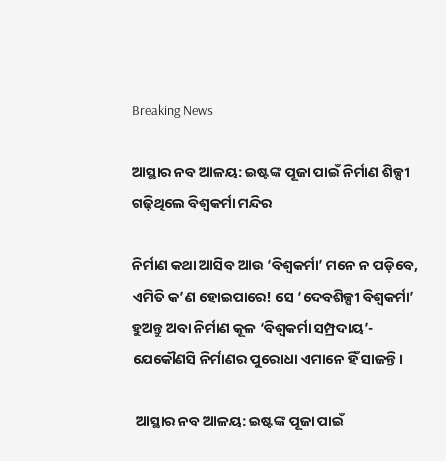Breaking News

ଆସ୍ଥାର ନବ ଆଳୟ: ଇଷ୍ଟଙ୍କ ପୂଜା ପାଇଁ ନିର୍ମାଣ ଶିଳ୍ପୀ ଗଢ଼ିଥିଲେ ବିଶ୍ବକର୍ମା ମନ୍ଦିର

ନିର୍ମାଣ କଥା ଆସିବ ଆଉ ‘ବିଶ୍ବକର୍ମା’ ମନେ ନ ପଡ଼ିବେ, ଏମିତି କ’ଣ ହୋଇପାରେ! ସେ ‘ଦେବଶିଳ୍ପୀ ବିଶ୍ବକର୍ମା’ ହୁଅନ୍ତୁ ଅବା ନିର୍ମାଣ କୂଳ ‘ବିଶ୍ବକର୍ମା ସମ୍ପ୍ରଦାୟ’- ଯେକୌଣସି ନିର୍ମାଣର ପୁରୋଧା ଏମାନେ ହିଁ ସାଜନ୍ତି।

 ଆସ୍ଥାର ନବ ଆଳୟ: ଇଷ୍ଟଙ୍କ ପୂଜା ପାଇଁ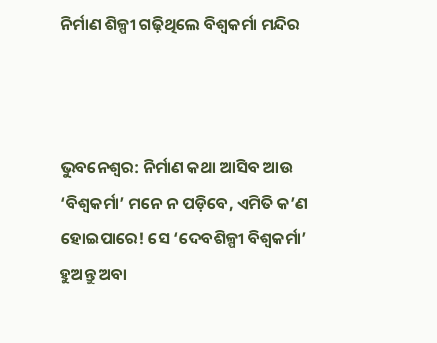ନିର୍ମାଣ ଶିଳ୍ପୀ ଗଢ଼ିଥିଲେ ବିଶ୍ବକର୍ମା ମନ୍ଦିର



ଭୁବନେଶ୍ବର: ନିର୍ମାଣ କଥା ଆସିବ ଆଉ ‘ବିଶ୍ବକର୍ମା’ ମନେ ନ ପଡ଼ିବେ, ଏମିତି କ’ଣ ହୋଇପାରେ! ସେ ‘ଦେବଶିଳ୍ପୀ ବିଶ୍ବକର୍ମା’ ହୁଅନ୍ତୁ ଅବା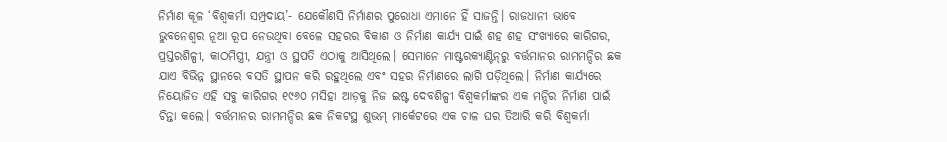ନିର୍ମାଣ କୂଳ ‘ବିଶ୍ବକର୍ମା ସମ୍ପ୍ରଦାୟ’- ଯେକୌଣସି ନିର୍ମାଣର ପୁରୋଧା ଏମାନେ ହିଁ ସାଜନ୍ତି। ରାଜଧାନୀ ଭାବେ ଭୁବନେଶ୍ବର ନୂଆ ରୂପ ନେଉଥିବା ବେଳେ ସହରର ବିକାଶ ଓ ନିର୍ମାଣ କାର୍ଯ୍ୟ ପାଇଁ ଶହ ଶହ ସଂଖ୍ୟାରେ କାରିଗର, ପ୍ରସ୍ତରଶିଳ୍ପୀ, କାଠମିସ୍ତ୍ରୀ, ଯନ୍ତ୍ରୀ ଓ ସ୍ଥପତି ଏଠାକୁ ଆସିଥିଲେ। ସେମାନେ ମାଷ୍ଟରକ୍ୟାଣ୍ଟିନ୍‌ରୁ ବର୍ତ୍ତମାନର ରାମମନ୍ଦିର ଛକ ଯାଏ ବିଭିନ୍ନ ସ୍ଥାନରେ ବସତି ସ୍ଥାପନ କରି ରହୁଥିଲେ ଏବଂ ସହର ନିର୍ମାଣରେ ଲାଗି ପଡ଼ିଥିଲେ। ନିର୍ମାଣ କାର୍ଯ୍ୟରେ ନିୟୋଜିତ ଏହି ସବୁ କାରିଗର ୧୯୬୦ ମସିହା ଆଡ଼କୁ ନିଜ ଇଷ୍ଟ ଦେବଶିଳ୍ପୀ ବିଶ୍ବକର୍ମାଙ୍କର ଏକ ମନ୍ଦିର ନିର୍ମାଣ ପାଇଁ ଚିନ୍ତା କଲେ। ବର୍ତ୍ତମାନର ରାମମନ୍ଦିର ଛକ ନିକଟସ୍ଥ ଶୁଭମ୍‌ ମାର୍କେଟରେ ଏକ ଚାଳ ଘର ତିଆରି କରି ବିଶ୍ବକର୍ମା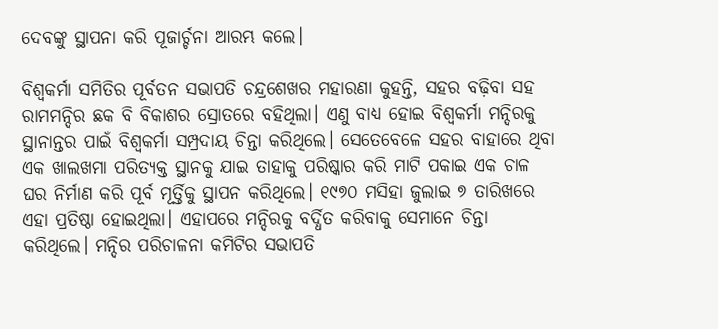ଦେବଙ୍କୁ ସ୍ଥାପନା କରି ପୂଜାର୍ଚ୍ଚନା ଆରମ୍ଭ କଲେ।

ବିଶ୍ବକର୍ମା ସମିତିର ପୂର୍ବତନ ସଭାପତି ଚନ୍ଦ୍ରଶେଖର ମହାରଣା କୁହନ୍ତି, ସହର ବଢ଼ିବା ସହ ରାମମନ୍ଦିର ଛକ ବି ବିକାଶର ସ୍ରୋତରେ ବହିଥିଲା। ଏଣୁ ବାଧ୍ୟ ହୋଇ ବିଶ୍ବକର୍ମା ମନ୍ଦିରକୁ ସ୍ଥାନାନ୍ତର ପାଇଁ ବିଶ୍ବକର୍ମା ସମ୍ପ୍ରଦାୟ ଚିନ୍ତା କରିଥିଲେ। ସେତେବେଳେ ସହର ବାହାରେ ଥିବା ଏକ ଖାଲଖମା ପରିତ୍ୟକ୍ତ ସ୍ଥାନକୁ ଯାଇ ତାହାକୁ ପରିଷ୍କାର କରି ମାଟି ପକାଇ ଏକ ଚାଳ ଘର ନିର୍ମାଣ କରି ପୂର୍ବ ମୂର୍ତ୍ତିକୁ ସ୍ଥାପନ କରିଥିଲେ। ୧୯୭୦ ମସିହା ଜୁଲାଇ ୭ ତାରିଖରେ ଏହା ପ୍ରତିଷ୍ଠା ହୋଇଥିଲା। ଏହାପରେ ମନ୍ଦିରକୁ ବର୍ଦ୍ଧିତ କରିବାକୁ ସେମାନେ ଚିନ୍ତା କରିଥିଲେ। ମନ୍ଦିର ପରିଚାଳନା କମିଟିର ସଭାପତି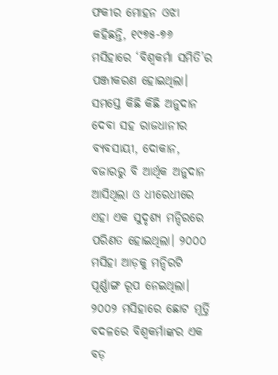ଫକୀର ମୋହନ ଓଝା କହିଛନ୍ତି, ୧୯୭୫-୭୬ ମସିହାରେ ‘ବିଶ୍ବକର୍ମା ସମିତି’ର ପଞ୍ଜୀକରଣ ହୋଇଥିଲା। ସମସ୍ତେ କିଛି କିଛି ଅନୁଦାନ ଦେବା ସହ ରାଜଧାନୀର ବ୍ୟବସାୟୀ, ଦୋକାନ, ବଜାରରୁ ବି ଆର୍ଥିକ ଅନୁଦାନ ଆସିଥିଲା ଓ ଧୀରେଧୀରେ ଏହା ଏକ ସୁଦୃଶ୍ୟ ମନ୍ଦିରରେ ପରିଣତ ହୋଇଥିଲା। ୨୦୦୦ ମସିହା ଆଡ଼କୁ ମନ୍ଦିରଟି ପୂର୍ଣ୍ଣାଙ୍ଗ ରୂପ ନେଇଥିଲା। ୨୦୦୨ ମସିହାରେ ଛୋଟ ମୂର୍ତ୍ତି ବଦଳରେ ବିଶ୍ବକର୍ମାଙ୍କର ଏକ ବଡ଼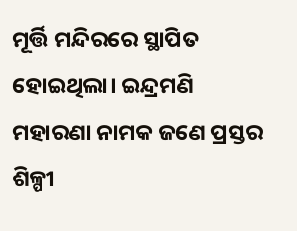ମୂର୍ତ୍ତି ମନ୍ଦିରରେ ସ୍ଥାପିତ ହୋଇଥିଲା। ଇନ୍ଦ୍ରମଣି ମହାରଣା ନାମକ ଜଣେ ପ୍ରସ୍ତର ଶିଳ୍ପୀ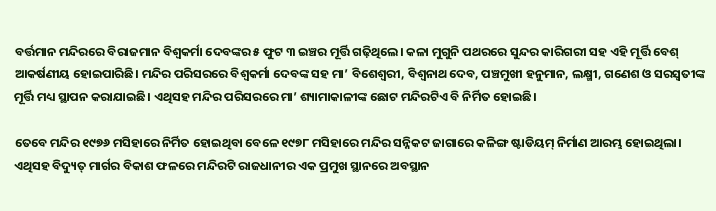ବର୍ତ୍ତମାନ ମନ୍ଦିରରେ ବିରାଜମାନ ବିଶ୍ବକର୍ମା ଦେବଙ୍କର ୫ ଫୁଟ ୩ ଇଞ୍ଚର ମୂର୍ତ୍ତି ଗଢ଼ିଥିଲେ। କଳା ମୁଗୁନି ପଥରରେ ସୁନ୍ଦର କାରିଗରୀ ସହ ଏହି ମୂର୍ତ୍ତି ବେଶ୍‌ ଆକର୍ଷଣୀୟ ହୋଇପାରିଛି। ମନ୍ଦିର ପରିସରରେ ବିଶ୍ବକର୍ମା ଦେବଙ୍କ ସହ ମା’ ବିଶେଶ୍ବରୀ, ବିଶ୍ବନାଥ ଦେବ, ପଞ୍ଚମୁଖୀ ହନୁମାନ, ଲକ୍ଷ୍ମୀ, ଗଣେଶ ଓ ସରସ୍ବତୀଙ୍କ ମୂର୍ତ୍ତି ମଧ୍ୟ ସ୍ଥାପନ କରାଯାଇଛି। ଏଥିସହ ମନ୍ଦିର ପରିସରରେ ମା’ ଶ୍ୟାମାକାଳୀଙ୍କ ଛୋଟ ମନ୍ଦିରଟିଏ ବି ନିର୍ମିତ ହୋଇଛି।

ତେବେ ମନ୍ଦିର ୧୯୭୬ ମସିହାରେ ନିର୍ମିତ ହୋଇଥିବା ବେଳେ ୧୯୭୮ ମସିହାରେ ମନ୍ଦିର ସନ୍ନିକଟ ଜାଗାରେ କଳିଙ୍ଗ ଷ୍ଟାଡିୟମ୍‌ ନିର୍ମାଣ ଆରମ୍ଭ ହୋଇଥିଲା। ଏଥିସହ ବିଦ୍ୟୁତ୍‌ ମାର୍ଗର ବିକାଶ ଫଳରେ ମନ୍ଦିରଟି ରାଜଧାନୀର ଏକ ପ୍ରମୁଖ ସ୍ଥାନରେ ଅବସ୍ଥ‌ାନ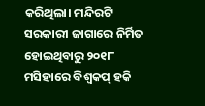କରିଥିଲା। ମନ୍ଦିରଟି ସରକାରୀ ଜାଗାରେ ନିର୍ମିତ ହୋଇଥିବାରୁ ୨୦୧୮ ମସିହାରେ ବିଶ୍ବକପ୍‌ ହକି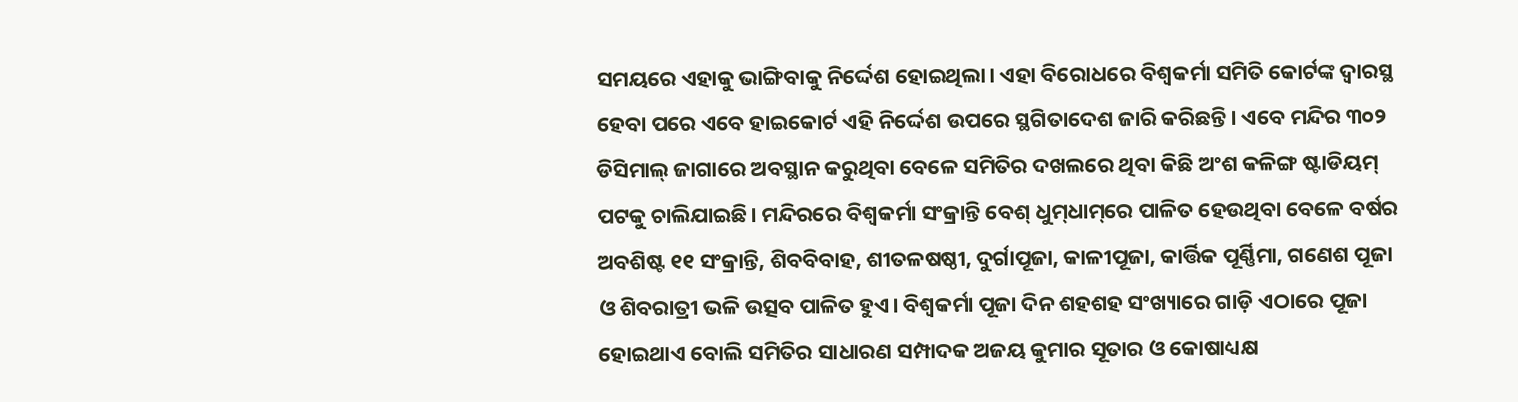ସମୟରେ ଏହାକୁ ଭାଙ୍ଗିବାକୁ ନିର୍ଦ୍ଦେଶ ହୋଇଥିଲା। ଏହା ବିରୋଧରେ ବିଶ୍ବକର୍ମା ସମିତି କୋର୍ଟଙ୍କ ଦ୍ବାରସ୍ଥ ହେବା ପରେ ଏବେ ହାଇକୋର୍ଟ ଏହି ନିର୍ଦ୍ଦେଶ ଉପରେ ସ୍ଥଗିତାଦେଶ ଜାରି କରିଛନ୍ତି। ଏବେ ମନ୍ଦିର ୩୦୨ ଡିସିମାଲ୍‌ ଜାଗାରେ ଅବସ୍ଥାନ କରୁଥିବା ବେଳେ ସମିତିର ଦଖଲରେ ଥିବା କିଛି ଅଂଶ କଳିଙ୍ଗ ଷ୍ଟାଡିୟମ୍‌ ପଟକୁ ଚାଲିଯାଇଛି। ମନ୍ଦିରରେ ବିଶ୍ବକର୍ମା ସଂକ୍ରାନ୍ତି ବେଶ୍‌ ଧୁମ୍‌ଧାମ୍‌ରେ ପାଳିତ ହେଉଥିବା ବେଳେ ବର୍ଷର ଅବଶିଷ୍ଟ ୧୧ ସଂକ୍ରାନ୍ତି, ଶିବବିବାହ, ଶୀତଳଷଷ୍ଠୀ, ଦୁର୍ଗାପୂଜା, କାଳୀପୂଜା, କାର୍ତ୍ତିକ ପୂର୍ଣ୍ଣିମା, ଗଣେଶ ପୂଜା ଓ ଶିବରାତ୍ରୀ ଭଳି ଉତ୍ସବ ପାଳିତ ହୁଏ। ବିଶ୍ବକର୍ମା ପୂଜା ଦିନ ଶହଶହ ସଂଖ୍ୟାରେ ଗାଡ଼ି ଏଠାରେ ପୂଜା ହୋଇଥାଏ ବୋଲି ସମିତିର ସାଧାରଣ ସମ୍ପାଦକ ଅଜୟ କୁମାର ସୂତାର ଓ କୋଷାଧ୍ୟକ୍ଷ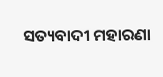ସତ୍ୟବାଦୀ ମହାରଣା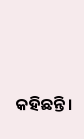କହିଛନ୍ତି।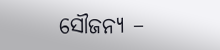ସୌଜନ୍ୟ –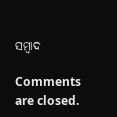ସମ୍ବାଦ

Comments are closed.